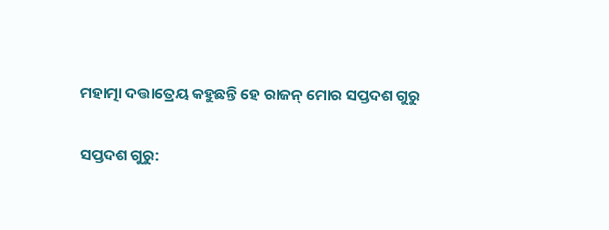ମହାତ୍ମା ଦତ୍ତାତ୍ରେୟ କହୁଛନ୍ତି ହେ ରାଜନ୍ ମୋର ସପ୍ତଦଶ ଗୁରୁ

ସପ୍ତଦଶ ଗୁରୁ: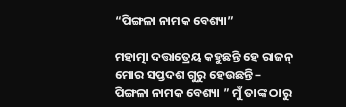“ପିଙ୍ଗଳା ନାମକ ବେଶ୍ୟା”

ମହାତ୍ମା ଦତ୍ତାତ୍ରେୟ କହୁଛନ୍ତି ହେ ରାଜନ୍ ମୋର ସପ୍ତଦଶ ଗୁରୁ ହେଉଛନ୍ତି – ପିଙ୍ଗଳା ନାମକ ବେଶ୍ୟା ” ମୁଁ ତାଙ୍କ ଠାରୁ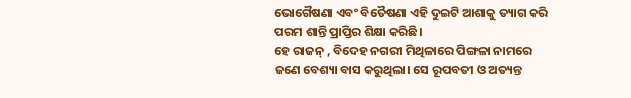ଭୋଗୈଷଣା ଏବଂ ବିତୈଷଣା ଏହି ଦୁଇଟି ଆଶାକୁ ତ୍ୟାଗ କରି ପରମ ଶାନ୍ତି ପ୍ରାପ୍ତିର ଶିକ୍ଷା କରିଛି।
ହେ ରାଜନ୍ , ବିଦେହ ନଗରୀ ମିଥିଳାରେ ପିଙ୍ଗଳା ନାମରେ ଜଣେ ବେଶ୍ୟା ବାସ କରୁଥିଲା। ସେ ରୂପବତୀ ଓ ଅତ୍ୟନ୍ତ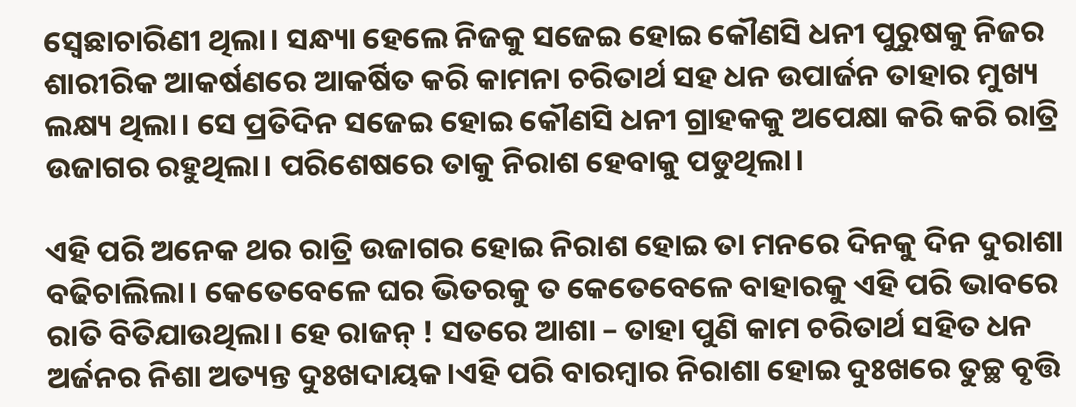ସ୍ଵେଛାଚାରିଣୀ ଥିଲା। ସନ୍ଧ୍ୟା ହେଲେ ନିଜକୁ ସଜେଇ ହୋଇ କୌଣସି ଧନୀ ପୁରୁଷକୁ ନିଜର ଶାରୀରିକ ଆକର୍ଷଣରେ ଆକର୍ଷିତ କରି କାମନା ଚରିତାର୍ଥ ସହ ଧନ ଉପାର୍ଜନ ତାହାର ମୁଖ୍ୟ ଲକ୍ଷ୍ୟ ଥିଲା। ସେ ପ୍ରତିଦିନ ସଜେଇ ହୋଇ କୌଣସି ଧନୀ ଗ୍ରାହକକୁ ଅପେକ୍ଷା କରି କରି ରାତ୍ରି ଉଜାଗର ରହୁଥିଲା। ପରିଶେଷରେ ତାକୁ ନିରାଶ ହେବାକୁ ପଡୁଥିଲା।

ଏହି ପରି ଅନେକ ଥର ରାତ୍ରି ଉଜାଗର ହୋଇ ନିରାଶ ହୋଇ ତା ମନରେ ଦିନକୁ ଦିନ ଦୁରାଶା ବଢିଚାଲିଲା। କେତେବେଳେ ଘର ଭିତରକୁ ତ କେତେବେଳେ ବାହାରକୁ ଏହି ପରି ଭାବରେ ରାତି ବିତିଯାଉଥିଲା। ହେ ରାଜନ୍ ! ସତରେ ଆଶା – ତାହା ପୁଣି କାମ ଚରିତାର୍ଥ ସହିତ ଧନ ଅର୍ଜନର ନିଶା ଅତ୍ୟନ୍ତ ଦୁଃଖଦାୟକ।ଏହି ପରି ବାରମ୍ବାର ନିରାଶା ହୋଇ ଦୁଃଖରେ ତୁଚ୍ଛ ବୃତ୍ତି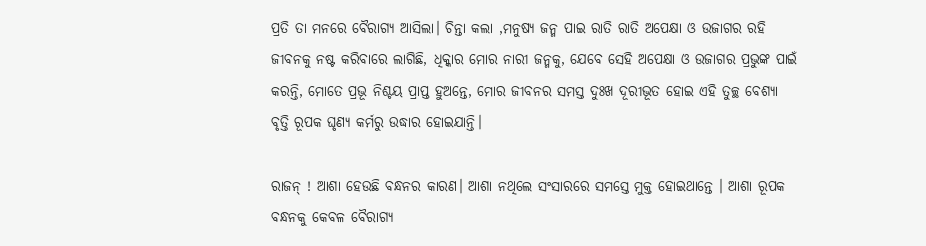ପ୍ରତି ତା ମନରେ ବୈରାଗ୍ୟ ଆସିଲା। ଚିନ୍ତା କଲା ,ମନୁଷ୍ୟ ଜନ୍ମ ପାଇ ରାତି ରାତି ଅପେକ୍ଷା ଓ ଉଜାଗର ରହି ଜୀବନକୁ ନଷ୍ଟ କରିବାରେ ଲାଗିଛି, ଧିକ୍କାର ମୋର ନାରୀ ଜନ୍ମକୁ, ଯେବେ ସେହି ଅପେକ୍ଷା ଓ ଉଜାଗର ପ୍ରଭୁଙ୍କ ପାଇଁ କରନ୍ତି, ମୋତେ ପ୍ରଭୂ ନିଶ୍ଚୟ ପ୍ରାପ୍ତ ହୁଅନ୍ତେ, ମୋର ଜୀବନର ସମସ୍ତ ଦୁଃଖ ଦୂରୀଭୂତ ହୋଇ ଏହି ତୁଚ୍ଛ ବେଶ୍ୟା ବୃତ୍ତି ରୂପକ ଘୃଣ୍ୟ କର୍ମରୁ ଉଦ୍ଧାର ହୋଇଯାନ୍ତି।

ରାଜନ୍ ! ଆଶା ହେଉଛି ବନ୍ଧନର କାରଣ। ଆଶା ନଥିଲେ ସଂସାରରେ ସମସ୍ତେ ମୁକ୍ତ ହୋଇଥାନ୍ତେ । ଆଶା ରୂପକ ବନ୍ଧନକୁ କେବଳ ବୈରାଗ୍ୟ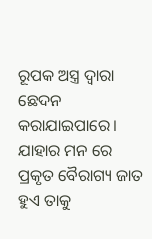ରୂପକ ଅସ୍ତ୍ର ଦ୍ଵାରା ଛେଦନ କରାଯାଇପାରେ। ଯାହାର ମନ ରେ ପ୍ରକୃତ ବୈରାଗ୍ୟ ଜାତ ହୁଏ ତାକୁ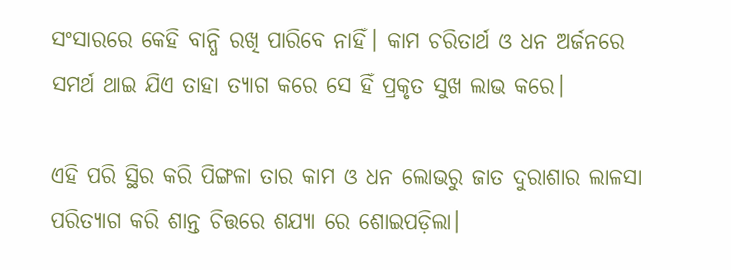ସଂସାରରେ କେହି ବାନ୍ଧି ରଖି ପାରିବେ ନାହିଁ। କାମ ଚରିତାର୍ଥ ଓ ଧନ ଅର୍ଜନରେ ସମର୍ଥ ଥାଇ ଯିଏ ତାହା ତ୍ୟାଗ କରେ ସେ ହିଁ ପ୍ରକୃତ ସୁଖ ଲାଭ କରେ।

ଏହି ପରି ସ୍ଥିର କରି ପିଙ୍ଗଳା ତାର କାମ ଓ ଧନ ଲୋଭରୁ ଜାତ ଦୁରାଶାର ଲାଳସା ପରିତ୍ୟାଗ କରି ଶାନ୍ତ ଚିତ୍ତରେ ଶଯ୍ୟା ରେ ଶୋଇପଡ଼ିଲା।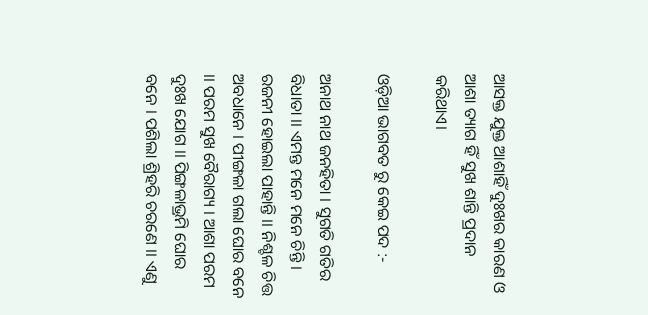ଆସକ୍ତ ଯୁକ୍ତ ଆଶାହିଁ ଦୁଃଖର କାରଣ ଓ ଆଶା ତ୍ୟାଗ ହିଁ ସୁଖ ଶାନ୍ତି ପ୍ରଦାନ କରିଥାଏ।

ଓଡ଼ିଆ ଭାଗବତ ରୁ କେଇ ପଦ :-

ଅନାଥ ନାଥ ଜନହିତା । ସୁଗତି ଗତିର ବିଧାତା ।। ଏମନ୍ତ ମନେ ମନେ ଚିନ୍ତି । ରଜନୀ ହୋଇଲା ପାହାନ୍ତି ।। ନିଶ୍ଚଳ ଚିତ୍ତ ଅବଧାନେ । ପୀଙ୍ଗଳା ଗଲା ଘୋର ବନେ ।। ପରମ ସୁଖ ବୈରାଗ୍ୟ । ଆଶା ପରମ ଦୁଃଖ ଯୋଗ ।। ପିଙ୍ଗଳାଭ୍ରମି ଘୋର ବନେ । ପଶିଲା ଶ୍ରିହରି ଚରଣେ ।। ଏଣୁ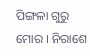ପିଙ୍ଗଳା ଗୁରୁ ମୋର । ନିରାଶେ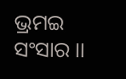ଭ୍ରମଇ ସଂସାର ।।